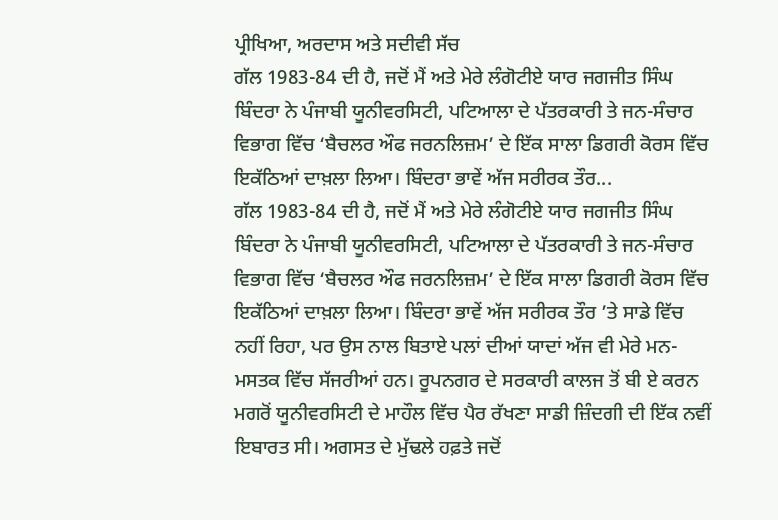ਪ੍ਰੀਖਿਆ, ਅਰਦਾਸ ਅਤੇ ਸਦੀਵੀ ਸੱਚ
ਗੱਲ 1983-84 ਦੀ ਹੈ, ਜਦੋਂ ਮੈਂ ਅਤੇ ਮੇਰੇ ਲੰਗੋਟੀਏ ਯਾਰ ਜਗਜੀਤ ਸਿੰਘ ਬਿੰਦਰਾ ਨੇ ਪੰਜਾਬੀ ਯੂਨੀਵਰਸਿਟੀ, ਪਟਿਆਲਾ ਦੇ ਪੱਤਰਕਾਰੀ ਤੇ ਜਨ-ਸੰਚਾਰ ਵਿਭਾਗ ਵਿੱਚ ‘ਬੈਚਲਰ ਔਫ ਜਰਨਲਿਜ਼ਮ’ ਦੇ ਇੱਕ ਸਾਲਾ ਡਿਗਰੀ ਕੋਰਸ ਵਿੱਚ ਇਕੱਠਿਆਂ ਦਾਖ਼ਲਾ ਲਿਆ। ਬਿੰਦਰਾ ਭਾਵੇਂ ਅੱਜ ਸਰੀਰਕ ਤੌਰ...
ਗੱਲ 1983-84 ਦੀ ਹੈ, ਜਦੋਂ ਮੈਂ ਅਤੇ ਮੇਰੇ ਲੰਗੋਟੀਏ ਯਾਰ ਜਗਜੀਤ ਸਿੰਘ ਬਿੰਦਰਾ ਨੇ ਪੰਜਾਬੀ ਯੂਨੀਵਰਸਿਟੀ, ਪਟਿਆਲਾ ਦੇ ਪੱਤਰਕਾਰੀ ਤੇ ਜਨ-ਸੰਚਾਰ ਵਿਭਾਗ ਵਿੱਚ ‘ਬੈਚਲਰ ਔਫ ਜਰਨਲਿਜ਼ਮ’ ਦੇ ਇੱਕ ਸਾਲਾ ਡਿਗਰੀ ਕੋਰਸ ਵਿੱਚ ਇਕੱਠਿਆਂ ਦਾਖ਼ਲਾ ਲਿਆ। ਬਿੰਦਰਾ ਭਾਵੇਂ ਅੱਜ ਸਰੀਰਕ ਤੌਰ ’ਤੇ ਸਾਡੇ ਵਿੱਚ ਨਹੀਂ ਰਿਹਾ, ਪਰ ਉਸ ਨਾਲ ਬਿਤਾਏ ਪਲਾਂ ਦੀਆਂ ਯਾਦਾਂ ਅੱਜ ਵੀ ਮੇਰੇ ਮਨ-ਮਸਤਕ ਵਿੱਚ ਸੱਜਰੀਆਂ ਹਨ। ਰੂਪਨਗਰ ਦੇ ਸਰਕਾਰੀ ਕਾਲਜ ਤੋਂ ਬੀ ਏ ਕਰਨ ਮਗਰੋਂ ਯੂਨੀਵਰਸਿਟੀ ਦੇ ਮਾਹੌਲ ਵਿੱਚ ਪੈਰ ਰੱਖਣਾ ਸਾਡੀ ਜ਼ਿੰਦਗੀ ਦੀ ਇੱਕ ਨਵੀਂ ਇਬਾਰਤ ਸੀ। ਅਗਸਤ ਦੇ ਮੁੱਢਲੇ ਹਫ਼ਤੇ ਜਦੋਂ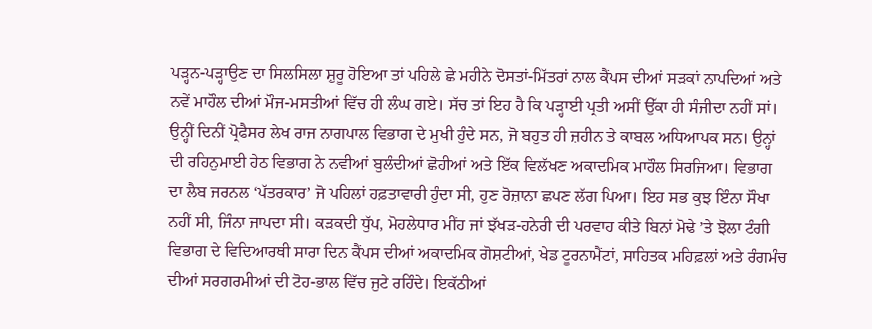ਪੜ੍ਹਨ-ਪੜ੍ਹਾਉਣ ਦਾ ਸਿਲਸਿਲਾ ਸ਼ੁਰੂ ਹੋਇਆ ਤਾਂ ਪਹਿਲੇ ਛੇ ਮਹੀਨੇ ਦੋਸਤਾਂ-ਮਿੱਤਰਾਂ ਨਾਲ ਕੈਂਪਸ ਦੀਆਂ ਸੜਕਾਂ ਨਾਪਦਿਆਂ ਅਤੇ ਨਵੇਂ ਮਾਹੌਲ ਦੀਆਂ ਮੌਜ-ਮਸਤੀਆਂ ਵਿੱਚ ਹੀ ਲੰਘ ਗਏ। ਸੱਚ ਤਾਂ ਇਹ ਹੈ ਕਿ ਪੜ੍ਹਾਈ ਪ੍ਰਤੀ ਅਸੀਂ ਉੱਕਾ ਹੀ ਸੰਜੀਦਾ ਨਹੀਂ ਸਾਂ।
ਉਨ੍ਹੀਂ ਦਿਨੀਂ ਪ੍ਰੋਫੈਸਰ ਲੇਖ ਰਾਜ ਨਾਗਪਾਲ ਵਿਭਾਗ ਦੇ ਮੁਖੀ ਹੁੰਦੇ ਸਨ, ਜੋ ਬਹੁਤ ਹੀ ਜ਼ਹੀਨ ਤੇ ਕਾਬਲ ਅਧਿਆਪਕ ਸਨ। ਉਨ੍ਹਾਂ ਦੀ ਰਹਿਨੁਮਾਈ ਹੇਠ ਵਿਭਾਗ ਨੇ ਨਵੀਆਂ ਬੁਲੰਦੀਆਂ ਛੋਹੀਆਂ ਅਤੇ ਇੱਕ ਵਿਲੱਖਣ ਅਕਾਦਮਿਕ ਮਾਹੌਲ ਸਿਰਜਿਆ। ਵਿਭਾਗ ਦਾ ਲੈਬ ਜਰਨਲ ‘ਪੱਤਰਕਾਰ’ ਜੋ ਪਹਿਲਾਂ ਹਫ਼ਤਾਵਾਰੀ ਹੁੰਦਾ ਸੀ, ਹੁਣ ਰੋਜ਼ਾਨਾ ਛਪਣ ਲੱਗ ਪਿਆ। ਇਹ ਸਭ ਕੁਝ ਇੰਨਾ ਸੌਖਾ ਨਹੀਂ ਸੀ, ਜਿੰਨਾ ਜਾਪਦਾ ਸੀ। ਕੜਕਦੀ ਧੁੱਪ, ਮੋਹਲੇਧਾਰ ਮੀਂਹ ਜਾਂ ਝੱਖੜ-ਹਨੇਰੀ ਦੀ ਪਰਵਾਹ ਕੀਤੇ ਬਿਨਾਂ ਮੋਢੇ ’ਤੇ ਝੋਲਾ ਟੰਗੀ ਵਿਭਾਗ ਦੇ ਵਿਦਿਆਰਥੀ ਸਾਰਾ ਦਿਨ ਕੈਂਪਸ ਦੀਆਂ ਅਕਾਦਮਿਕ ਗੋਸ਼ਟੀਆਂ, ਖੇਡ ਟੂਰਨਾਮੈਂਟਾਂ, ਸਾਹਿਤਕ ਮਹਿਫ਼ਲਾਂ ਅਤੇ ਰੰਗਮੰਚ ਦੀਆਂ ਸਰਗਰਮੀਆਂ ਦੀ ਟੋਹ-ਭਾਲ ਵਿੱਚ ਜੁਟੇ ਰਹਿੰਦੇ। ਇਕੱਠੀਆਂ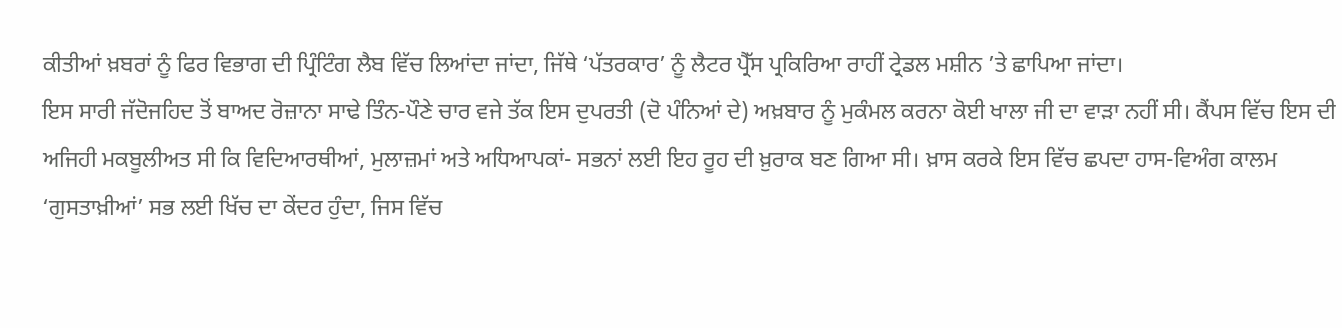ਕੀਤੀਆਂ ਖ਼ਬਰਾਂ ਨੂੰ ਫਿਰ ਵਿਭਾਗ ਦੀ ਪ੍ਰਿੰਟਿੰਗ ਲੈਬ ਵਿੱਚ ਲਿਆਂਦਾ ਜਾਂਦਾ, ਜਿੱਥੇ ‘ਪੱਤਰਕਾਰ’ ਨੂੰ ਲੈਟਰ ਪ੍ਰੈੱਸ ਪ੍ਰਕਿਰਿਆ ਰਾਹੀਂ ਟ੍ਰੇਡਲ ਮਸ਼ੀਨ ’ਤੇ ਛਾਪਿਆ ਜਾਂਦਾ।
ਇਸ ਸਾਰੀ ਜੱਦੋਜਹਿਦ ਤੋਂ ਬਾਅਦ ਰੋਜ਼ਾਨਾ ਸਾਢੇ ਤਿੰਨ-ਪੌਣੇ ਚਾਰ ਵਜੇ ਤੱਕ ਇਸ ਦੁਪਰਤੀ (ਦੋ ਪੰਨਿਆਂ ਦੇ) ਅਖ਼ਬਾਰ ਨੂੰ ਮੁਕੰਮਲ ਕਰਨਾ ਕੋਈ ਖਾਲਾ ਜੀ ਦਾ ਵਾੜਾ ਨਹੀਂ ਸੀ। ਕੈਂਪਸ ਵਿੱਚ ਇਸ ਦੀ ਅਜਿਹੀ ਮਕਬੂਲੀਅਤ ਸੀ ਕਿ ਵਿਦਿਆਰਥੀਆਂ, ਮੁਲਾਜ਼ਮਾਂ ਅਤੇ ਅਧਿਆਪਕਾਂ- ਸਭਨਾਂ ਲਈ ਇਹ ਰੂਹ ਦੀ ਖ਼ੁਰਾਕ ਬਣ ਗਿਆ ਸੀ। ਖ਼ਾਸ ਕਰਕੇ ਇਸ ਵਿੱਚ ਛਪਦਾ ਹਾਸ-ਵਿਅੰਗ ਕਾਲਮ ‘ਗੁਸਤਾਖ਼ੀਆਂ’ ਸਭ ਲਈ ਖਿੱਚ ਦਾ ਕੇਂਦਰ ਹੁੰਦਾ, ਜਿਸ ਵਿੱਚ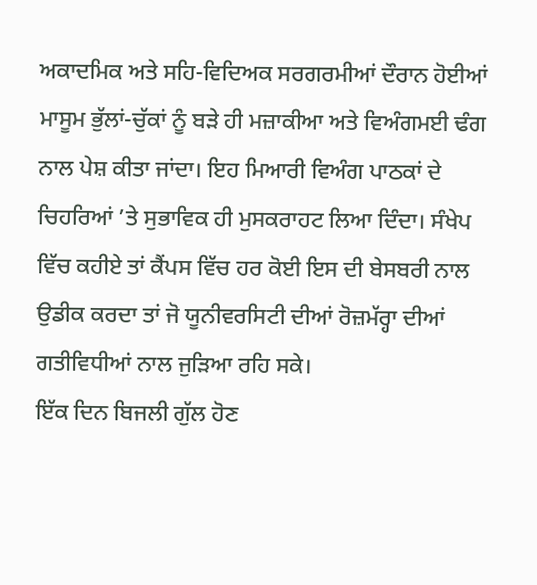ਅਕਾਦਮਿਕ ਅਤੇ ਸਹਿ-ਵਿਦਿਅਕ ਸਰਗਰਮੀਆਂ ਦੌਰਾਨ ਹੋਈਆਂ ਮਾਸੂਮ ਭੁੱਲਾਂ-ਚੁੱਕਾਂ ਨੂੰ ਬੜੇ ਹੀ ਮਜ਼ਾਕੀਆ ਅਤੇ ਵਿਅੰਗਮਈ ਢੰਗ ਨਾਲ ਪੇਸ਼ ਕੀਤਾ ਜਾਂਦਾ। ਇਹ ਮਿਆਰੀ ਵਿਅੰਗ ਪਾਠਕਾਂ ਦੇ ਚਿਹਰਿਆਂ ’ਤੇ ਸੁਭਾਵਿਕ ਹੀ ਮੁਸਕਰਾਹਟ ਲਿਆ ਦਿੰਦਾ। ਸੰਖੇਪ ਵਿੱਚ ਕਹੀਏ ਤਾਂ ਕੈਂਪਸ ਵਿੱਚ ਹਰ ਕੋਈ ਇਸ ਦੀ ਬੇਸਬਰੀ ਨਾਲ ਉਡੀਕ ਕਰਦਾ ਤਾਂ ਜੋ ਯੂਨੀਵਰਸਿਟੀ ਦੀਆਂ ਰੋਜ਼ਮੱਰ੍ਹਾ ਦੀਆਂ ਗਤੀਵਿਧੀਆਂ ਨਾਲ ਜੁੜਿਆ ਰਹਿ ਸਕੇ।
ਇੱਕ ਦਿਨ ਬਿਜਲੀ ਗੁੱਲ ਹੋਣ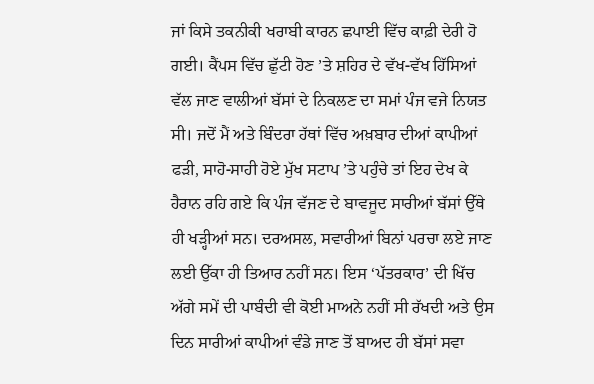ਜਾਂ ਕਿਸੇ ਤਕਨੀਕੀ ਖਰਾਬੀ ਕਾਰਨ ਛਪਾਈ ਵਿੱਚ ਕਾਫ਼ੀ ਦੇਰੀ ਹੋ ਗਈ। ਕੈਂਪਸ ਵਿੱਚ ਛੁੱਟੀ ਹੋਣ ’ਤੇ ਸ਼ਹਿਰ ਦੇ ਵੱਖ-ਵੱਖ ਹਿੱਸਿਆਂ ਵੱਲ ਜਾਣ ਵਾਲੀਆਂ ਬੱਸਾਂ ਦੇ ਨਿਕਲਣ ਦਾ ਸਮਾਂ ਪੰਜ ਵਜੇ ਨਿਯਤ ਸੀ। ਜਦੋਂ ਮੈਂ ਅਤੇ ਬਿੰਦਰਾ ਹੱਥਾਂ ਵਿੱਚ ਅਖ਼ਬਾਰ ਦੀਆਂ ਕਾਪੀਆਂ ਫੜੀ, ਸਾਹੋ-ਸਾਹੀ ਹੋਏ ਮੁੱਖ ਸਟਾਪ ’ਤੇ ਪਹੁੰਚੇ ਤਾਂ ਇਹ ਦੇਖ ਕੇ ਹੈਰਾਨ ਰਹਿ ਗਏ ਕਿ ਪੰਜ ਵੱਜਣ ਦੇ ਬਾਵਜੂਦ ਸਾਰੀਆਂ ਬੱਸਾਂ ਉੱਥੇ ਹੀ ਖੜ੍ਹੀਆਂ ਸਨ। ਦਰਅਸਲ, ਸਵਾਰੀਆਂ ਬਿਨਾਂ ਪਰਚਾ ਲਏ ਜਾਣ ਲਈ ਉੱਕਾ ਹੀ ਤਿਆਰ ਨਹੀਂ ਸਨ। ਇਸ ‘ਪੱਤਰਕਾਰ’ ਦੀ ਖਿੱਚ ਅੱਗੇ ਸਮੇਂ ਦੀ ਪਾਬੰਦੀ ਵੀ ਕੋਈ ਮਾਅਨੇ ਨਹੀਂ ਸੀ ਰੱਖਦੀ ਅਤੇ ਉਸ ਦਿਨ ਸਾਰੀਆਂ ਕਾਪੀਆਂ ਵੰਡੇ ਜਾਣ ਤੋਂ ਬਾਅਦ ਹੀ ਬੱਸਾਂ ਸਵਾ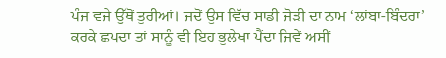ਪੰਜ ਵਜੇ ਉੱਥੋਂ ਤੁਰੀਆਂ। ਜਦੋਂ ਉਸ ਵਿੱਚ ਸਾਡੀ ਜੋੜੀ ਦਾ ਨਾਮ ‘ਲਾਂਬਾ-ਬਿੰਦਰਾ’ ਕਰਕੇ ਛਪਦਾ ਤਾਂ ਸਾਨੂੰ ਵੀ ਇਹ ਭੁਲੇਖਾ ਪੈਂਦਾ ਜਿਵੇਂ ਅਸੀਂ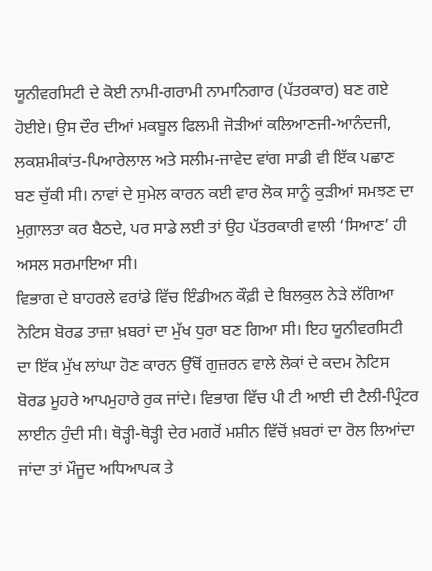ਯੂਨੀਵਰਸਿਟੀ ਦੇ ਕੋਈ ਨਾਮੀ-ਗਰਾਮੀ ਨਾਮਾਨਿਗਾਰ (ਪੱਤਰਕਾਰ) ਬਣ ਗਏ ਹੋਈਏ। ਉਸ ਦੌਰ ਦੀਆਂ ਮਕਬੂਲ ਫਿਲਮੀ ਜੋੜੀਆਂ ਕਲਿਆਣਜੀ-ਆਨੰਦਜੀ, ਲਕਸ਼ਮੀਕਾਂਤ-ਪਿਆਰੇਲਾਲ ਅਤੇ ਸਲੀਮ-ਜਾਵੇਦ ਵਾਂਗ ਸਾਡੀ ਵੀ ਇੱਕ ਪਛਾਣ ਬਣ ਚੁੱਕੀ ਸੀ। ਨਾਵਾਂ ਦੇ ਸੁਮੇਲ ਕਾਰਨ ਕਈ ਵਾਰ ਲੋਕ ਸਾਨੂੰ ਕੁੜੀਆਂ ਸਮਝਣ ਦਾ ਮੁਗ਼ਾਲਤਾ ਕਰ ਬੈਠਦੇ, ਪਰ ਸਾਡੇ ਲਈ ਤਾਂ ਉਹ ਪੱਤਰਕਾਰੀ ਵਾਲੀ ‘ਸਿਆਣ’ ਹੀ ਅਸਲ ਸਰਮਾਇਆ ਸੀ।
ਵਿਭਾਗ ਦੇ ਬਾਹਰਲੇ ਵਰਾਂਡੇ ਵਿੱਚ ਇੰਡੀਅਨ ਕੌਫ਼ੀ ਦੇ ਬਿਲਕੁਲ ਨੇੜੇ ਲੱਗਿਆ ਨੋਟਿਸ ਬੋਰਡ ਤਾਜ਼ਾ ਖ਼ਬਰਾਂ ਦਾ ਮੁੱਖ ਧੁਰਾ ਬਣ ਗਿਆ ਸੀ। ਇਹ ਯੂਨੀਵਰਸਿਟੀ ਦਾ ਇੱਕ ਮੁੱਖ ਲਾਂਘਾ ਹੋਣ ਕਾਰਨ ਉੱਥੋਂ ਗੁਜ਼ਰਨ ਵਾਲੇ ਲੋਕਾਂ ਦੇ ਕਦਮ ਨੋਟਿਸ ਬੋਰਡ ਮੂਹਰੇ ਆਪਮੁਹਾਰੇ ਰੁਕ ਜਾਂਦੇ। ਵਿਭਾਗ ਵਿੱਚ ਪੀ ਟੀ ਆਈ ਦੀ ਟੈਲੀ-ਪ੍ਰਿੰਟਰ ਲਾਈਨ ਹੁੰਦੀ ਸੀ। ਥੋੜ੍ਹੀ-ਥੋੜ੍ਹੀ ਦੇਰ ਮਗਰੋਂ ਮਸ਼ੀਨ ਵਿੱਚੋਂ ਖ਼ਬਰਾਂ ਦਾ ਰੋਲ ਲਿਆਂਦਾ ਜਾਂਦਾ ਤਾਂ ਮੌਜੂਦ ਅਧਿਆਪਕ ਤੇ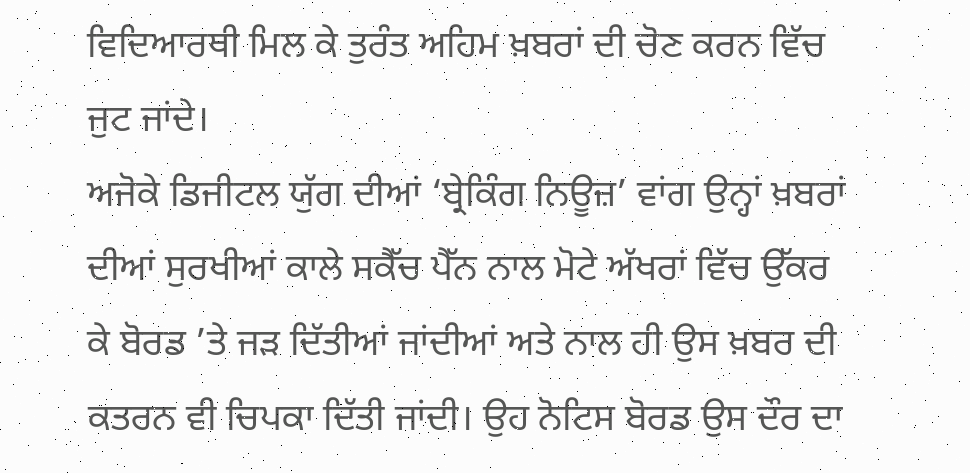ਵਿਦਿਆਰਥੀ ਮਿਲ ਕੇ ਤੁਰੰਤ ਅਹਿਮ ਖ਼ਬਰਾਂ ਦੀ ਚੋਣ ਕਰਨ ਵਿੱਚ ਜੁਟ ਜਾਂਦੇ।
ਅਜੋਕੇ ਡਿਜੀਟਲ ਯੁੱਗ ਦੀਆਂ ‘ਬ੍ਰੇਕਿੰਗ ਨਿਊਜ਼’ ਵਾਂਗ ਉਨ੍ਹਾਂ ਖ਼ਬਰਾਂ ਦੀਆਂ ਸੁਰਖੀਆਂ ਕਾਲੇ ਸਕੈੱਚ ਪੈੱਨ ਨਾਲ ਮੋਟੇ ਅੱਖਰਾਂ ਵਿੱਚ ਉੱਕਰ ਕੇ ਬੋਰਡ ’ਤੇ ਜੜ ਦਿੱਤੀਆਂ ਜਾਂਦੀਆਂ ਅਤੇ ਨਾਲ ਹੀ ਉਸ ਖ਼ਬਰ ਦੀ ਕਤਰਨ ਵੀ ਚਿਪਕਾ ਦਿੱਤੀ ਜਾਂਦੀ। ਉਹ ਨੋਟਿਸ ਬੋਰਡ ਉਸ ਦੌਰ ਦਾ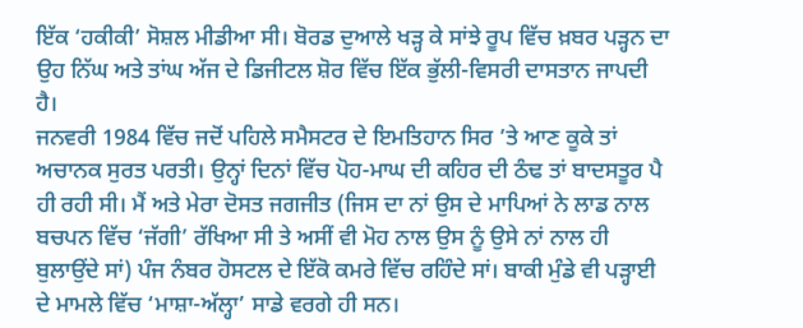ਇੱਕ ‘ਹਕੀਕੀ’ ਸੋਸ਼ਲ ਮੀਡੀਆ ਸੀ। ਬੋਰਡ ਦੁਆਲੇ ਖੜ੍ਹ ਕੇ ਸਾਂਝੇ ਰੂਪ ਵਿੱਚ ਖ਼ਬਰ ਪੜ੍ਹਨ ਦਾ ਉਹ ਨਿੱਘ ਅਤੇ ਤਾਂਘ ਅੱਜ ਦੇ ਡਿਜੀਟਲ ਸ਼ੋਰ ਵਿੱਚ ਇੱਕ ਭੁੱਲੀ-ਵਿਸਰੀ ਦਾਸਤਾਨ ਜਾਪਦੀ ਹੈ।
ਜਨਵਰੀ 1984 ਵਿੱਚ ਜਦੋਂ ਪਹਿਲੇ ਸਮੈਸਟਰ ਦੇ ਇਮਤਿਹਾਨ ਸਿਰ ’ਤੇ ਆਣ ਕੂਕੇ ਤਾਂ ਅਚਾਨਕ ਸੁਰਤ ਪਰਤੀ। ਉਨ੍ਹਾਂ ਦਿਨਾਂ ਵਿੱਚ ਪੋਹ-ਮਾਘ ਦੀ ਕਹਿਰ ਦੀ ਠੰਢ ਤਾਂ ਬਾਦਸਤੂਰ ਪੈ ਹੀ ਰਹੀ ਸੀ। ਮੈਂ ਅਤੇ ਮੇਰਾ ਦੋਸਤ ਜਗਜੀਤ (ਜਿਸ ਦਾ ਨਾਂ ਉਸ ਦੇ ਮਾਪਿਆਂ ਨੇ ਲਾਡ ਨਾਲ ਬਚਪਨ ਵਿੱਚ ‘ਜੱਗੀ’ ਰੱਖਿਆ ਸੀ ਤੇ ਅਸੀਂ ਵੀ ਮੋਹ ਨਾਲ ਉਸ ਨੂੰ ਉਸੇ ਨਾਂ ਨਾਲ ਹੀ ਬੁਲਾਉਂਦੇ ਸਾਂ) ਪੰਜ ਨੰਬਰ ਹੋਸਟਲ ਦੇ ਇੱਕੋ ਕਮਰੇ ਵਿੱਚ ਰਹਿੰਦੇ ਸਾਂ। ਬਾਕੀ ਮੁੰਡੇ ਵੀ ਪੜ੍ਹਾਈ ਦੇ ਮਾਮਲੇ ਵਿੱਚ ‘ਮਾਸ਼ਾ-ਅੱਲ੍ਹਾ’ ਸਾਡੇ ਵਰਗੇ ਹੀ ਸਨ।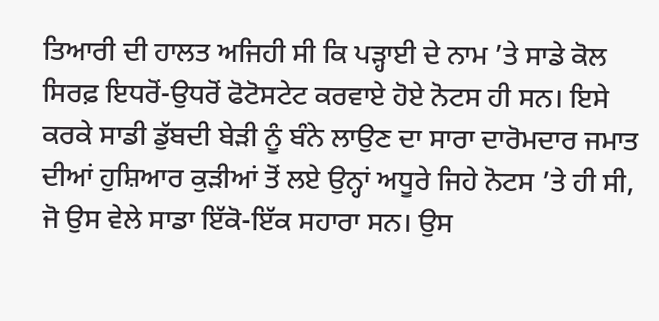ਤਿਆਰੀ ਦੀ ਹਾਲਤ ਅਜਿਹੀ ਸੀ ਕਿ ਪੜ੍ਹਾਈ ਦੇ ਨਾਮ ’ਤੇ ਸਾਡੇ ਕੋਲ ਸਿਰਫ਼ ਇਧਰੋਂ-ਉਧਰੋਂ ਫੋਟੋਸਟੇਟ ਕਰਵਾਏ ਹੋਏ ਨੋਟਸ ਹੀ ਸਨ। ਇਸੇ ਕਰਕੇ ਸਾਡੀ ਡੁੱਬਦੀ ਬੇੜੀ ਨੂੰ ਬੰਨੇ ਲਾਉਣ ਦਾ ਸਾਰਾ ਦਾਰੋਮਦਾਰ ਜਮਾਤ ਦੀਆਂ ਹੁਸ਼ਿਆਰ ਕੁੜੀਆਂ ਤੋਂ ਲਏ ਉਨ੍ਹਾਂ ਅਧੂਰੇ ਜਿਹੇ ਨੋਟਸ ’ਤੇ ਹੀ ਸੀ, ਜੋ ਉਸ ਵੇਲੇ ਸਾਡਾ ਇੱਕੋ-ਇੱਕ ਸਹਾਰਾ ਸਨ। ਉਸ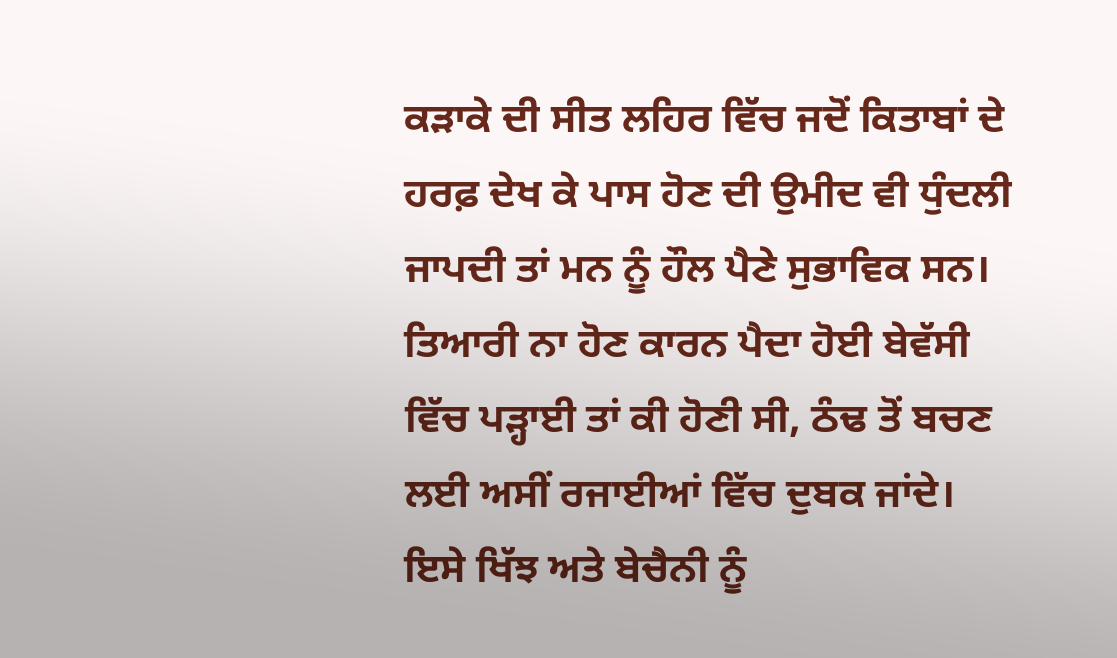ਕੜਾਕੇ ਦੀ ਸੀਤ ਲਹਿਰ ਵਿੱਚ ਜਦੋਂ ਕਿਤਾਬਾਂ ਦੇ ਹਰਫ਼ ਦੇਖ ਕੇ ਪਾਸ ਹੋਣ ਦੀ ਉਮੀਦ ਵੀ ਧੁੰਦਲੀ ਜਾਪਦੀ ਤਾਂ ਮਨ ਨੂੰ ਹੌਲ ਪੈਣੇ ਸੁਭਾਵਿਕ ਸਨ। ਤਿਆਰੀ ਨਾ ਹੋਣ ਕਾਰਨ ਪੈਦਾ ਹੋਈ ਬੇਵੱਸੀ ਵਿੱਚ ਪੜ੍ਹਾਈ ਤਾਂ ਕੀ ਹੋਣੀ ਸੀ, ਠੰਢ ਤੋਂ ਬਚਣ ਲਈ ਅਸੀਂ ਰਜਾਈਆਂ ਵਿੱਚ ਦੁਬਕ ਜਾਂਦੇ। ਇਸੇ ਖਿੱਝ ਅਤੇ ਬੇਚੈਨੀ ਨੂੰ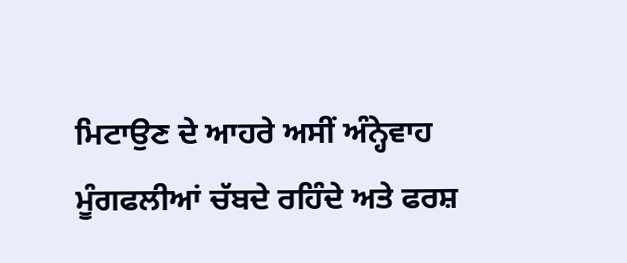ਮਿਟਾਉਣ ਦੇ ਆਹਰੇ ਅਸੀਂ ਅੰਨ੍ਹੇਵਾਹ ਮੂੰਗਫਲੀਆਂ ਚੱਬਦੇ ਰਹਿੰਦੇ ਅਤੇ ਫਰਸ਼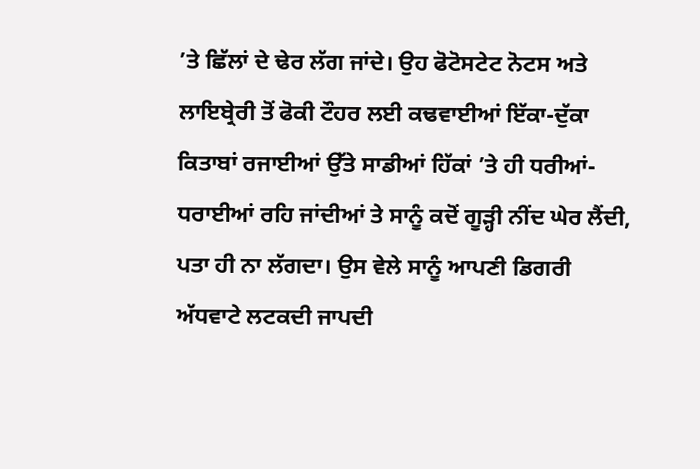’ਤੇ ਛਿੱਲਾਂ ਦੇ ਢੇਰ ਲੱਗ ਜਾਂਦੇ। ਉਹ ਫੋਟੋਸਟੇਟ ਨੋਟਸ ਅਤੇ ਲਾਇਬ੍ਰੇਰੀ ਤੋਂ ਫੋਕੀ ਟੌਹਰ ਲਈ ਕਢਵਾਈਆਂ ਇੱਕਾ-ਦੁੱਕਾ ਕਿਤਾਬਾਂ ਰਜਾਈਆਂ ਉੱਤੇ ਸਾਡੀਆਂ ਹਿੱਕਾਂ ’ਤੇ ਹੀ ਧਰੀਆਂ-ਧਰਾਈਆਂ ਰਹਿ ਜਾਂਦੀਆਂ ਤੇ ਸਾਨੂੰ ਕਦੋਂ ਗੂੜ੍ਹੀ ਨੀਂਦ ਘੇਰ ਲੈਂਦੀ, ਪਤਾ ਹੀ ਨਾ ਲੱਗਦਾ। ਉਸ ਵੇਲੇ ਸਾਨੂੰ ਆਪਣੀ ਡਿਗਰੀ ਅੱਧਵਾਟੇ ਲਟਕਦੀ ਜਾਪਦੀ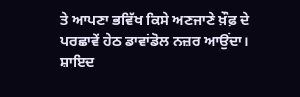ਤੇ ਆਪਣਾ ਭਵਿੱਖ ਕਿਸੇ ਅਣਜਾਣੇ ਖ਼ੌਫ਼ ਦੇ ਪਰਛਾਵੇਂ ਹੇਠ ਡਾਵਾਂਡੋਲ ਨਜ਼ਰ ਆਉਂਦਾ।
ਸ਼ਾਇਦ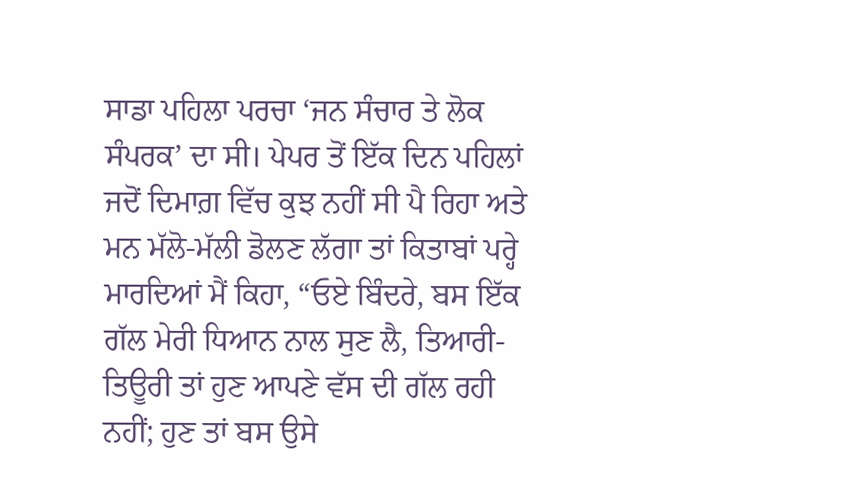ਸਾਡਾ ਪਹਿਲਾ ਪਰਚਾ ‘ਜਨ ਸੰਚਾਰ ਤੇ ਲੋਕ ਸੰਪਰਕ’ ਦਾ ਸੀ। ਪੇਪਰ ਤੋਂ ਇੱਕ ਦਿਨ ਪਹਿਲਾਂ ਜਦੋਂ ਦਿਮਾਗ਼ ਵਿੱਚ ਕੁਝ ਨਹੀਂ ਸੀ ਪੈ ਰਿਹਾ ਅਤੇ ਮਨ ਮੱਲੋ-ਮੱਲੀ ਡੋਲਣ ਲੱਗਾ ਤਾਂ ਕਿਤਾਬਾਂ ਪਰ੍ਹੇ ਮਾਰਦਿਆਂ ਮੈਂ ਕਿਹਾ, “ਓਏ ਬਿੰਦਰੇ, ਬਸ ਇੱਕ ਗੱਲ ਮੇਰੀ ਧਿਆਨ ਨਾਲ ਸੁਣ ਲੈ, ਤਿਆਰੀ-ਤਿਊਰੀ ਤਾਂ ਹੁਣ ਆਪਣੇ ਵੱਸ ਦੀ ਗੱਲ ਰਹੀ ਨਹੀਂ; ਹੁਣ ਤਾਂ ਬਸ ਉਸੇ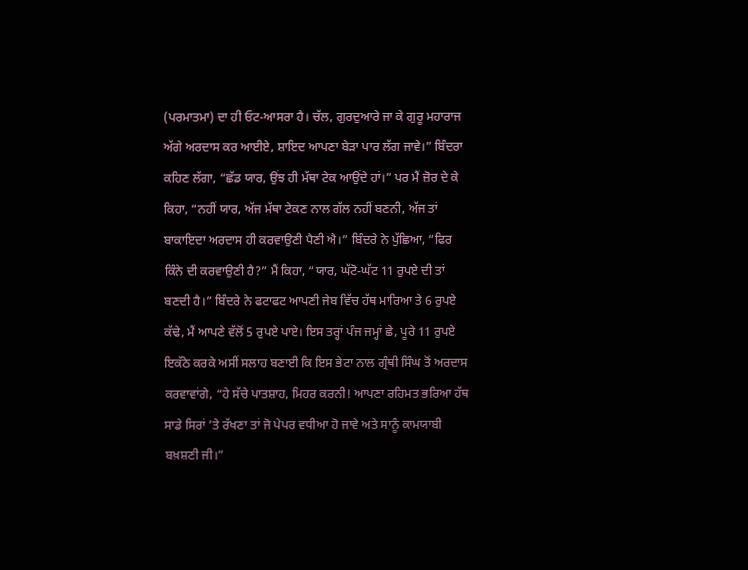(ਪਰਮਾਤਮਾ) ਦਾ ਹੀ ਓਟ-ਆਸਰਾ ਹੈ। ਚੱਲ, ਗੁਰਦੁਆਰੇ ਜਾ ਕੇ ਗੁਰੂ ਮਹਾਰਾਜ ਅੱਗੇ ਅਰਦਾਸ ਕਰ ਆਈਏ, ਸ਼ਾਇਦ ਆਪਣਾ ਬੇੜਾ ਪਾਰ ਲੱਗ ਜਾਵੇ।” ਬਿੰਦਰਾ ਕਹਿਣ ਲੱਗਾ, “ਛੱਡ ਯਾਰ, ਉਂਝ ਹੀ ਮੱਥਾ ਟੇਕ ਆਉਂਦੇ ਹਾਂ।” ਪਰ ਮੈਂ ਜ਼ੋਰ ਦੇ ਕੇ ਕਿਹਾ, “ਨਹੀਂ ਯਾਰ, ਅੱਜ ਮੱਥਾ ਟੇਕਣ ਨਾਲ ਗੱਲ ਨਹੀਂ ਬਣਨੀ, ਅੱਜ ਤਾਂ ਬਾਕਾਇਦਾ ਅਰਦਾਸ ਹੀ ਕਰਵਾਉਣੀ ਪੈਣੀ ਐ।” ਬਿੰਦਰੇ ਨੇ ਪੁੱਛਿਆ, “ਫਿਰ ਕਿੰਨੇ ਦੀ ਕਰਵਾਉਣੀ ਹੈ?” ਮੈਂ ਕਿਹਾ, “ਯਾਰ, ਘੱਟੋ-ਘੱਟ 11 ਰੁਪਏ ਦੀ ਤਾਂ ਬਣਦੀ ਹੈ।” ਬਿੰਦਰੇ ਨੇ ਫਟਾਫਟ ਆਪਣੀ ਜੇਬ ਵਿੱਚ ਹੱਥ ਮਾਰਿਆ ਤੇ 6 ਰੁਪਏ ਕੱਢੇ, ਮੈਂ ਆਪਣੇ ਵੱਲੋਂ 5 ਰੁਪਏ ਪਾਏ। ਇਸ ਤਰ੍ਹਾਂ ਪੰਜ ਜਮ੍ਹਾਂ ਛੇ, ਪੂਰੇ 11 ਰੁਪਏ ਇਕੱਠੇ ਕਰਕੇ ਅਸੀਂ ਸਲਾਹ ਬਣਾਈ ਕਿ ਇਸ ਭੇਟਾ ਨਾਲ ਗ੍ਰੰਥੀ ਸਿੰਘ ਤੋਂ ਅਰਦਾਸ ਕਰਵਾਵਾਂਗੇ, “ਹੇ ਸੱਚੇ ਪਾਤਸ਼ਾਹ, ਮਿਹਰ ਕਰਨੀ! ਆਪਣਾ ਰਹਿਮਤ ਭਰਿਆ ਹੱਥ ਸਾਡੇ ਸਿਰਾਂ ’ਤੇ ਰੱਖਣਾ ਤਾਂ ਜੋ ਪੇਪਰ ਵਧੀਆ ਹੋ ਜਾਵੇ ਅਤੇ ਸਾਨੂੰ ਕਾਮਯਾਬੀ ਬਖ਼ਸ਼ਣੀ ਜੀ।”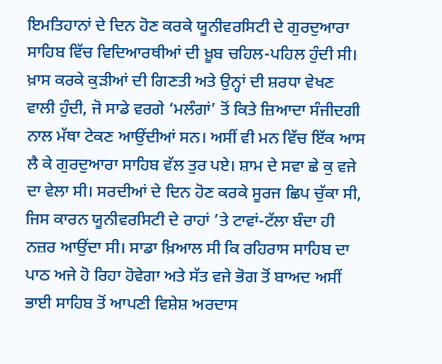ਇਮਤਿਹਾਨਾਂ ਦੇ ਦਿਨ ਹੋਣ ਕਰਕੇ ਯੂਨੀਵਰਸਿਟੀ ਦੇ ਗੁਰਦੁਆਰਾ ਸਾਹਿਬ ਵਿੱਚ ਵਿਦਿਆਰਥੀਆਂ ਦੀ ਖ਼ੂਬ ਚਹਿਲ-ਪਹਿਲ ਹੁੰਦੀ ਸੀ। ਖ਼ਾਸ ਕਰਕੇ ਕੁੜੀਆਂ ਦੀ ਗਿਣਤੀ ਅਤੇ ਉਨ੍ਹਾਂ ਦੀ ਸ਼ਰਧਾ ਵੇਖਣ ਵਾਲੀ ਹੁੰਦੀ, ਜੋ ਸਾਡੇ ਵਰਗੇ ‘ਮਲੰਗਾਂ’ ਤੋਂ ਕਿਤੇ ਜ਼ਿਆਦਾ ਸੰਜੀਦਗੀ ਨਾਲ ਮੱਥਾ ਟੇਕਣ ਆਉਂਦੀਆਂ ਸਨ। ਅਸੀਂ ਵੀ ਮਨ ਵਿੱਚ ਇੱਕ ਆਸ ਲੈ ਕੇ ਗੁਰਦੁਆਰਾ ਸਾਹਿਬ ਵੱਲ ਤੁਰ ਪਏ। ਸ਼ਾਮ ਦੇ ਸਵਾ ਛੇ ਕੁ ਵਜੇ ਦਾ ਵੇਲਾ ਸੀ। ਸਰਦੀਆਂ ਦੇ ਦਿਨ ਹੋਣ ਕਰਕੇ ਸੂਰਜ ਛਿਪ ਚੁੱਕਾ ਸੀ, ਜਿਸ ਕਾਰਨ ਯੂਨੀਵਰਸਿਟੀ ਦੇ ਰਾਹਾਂ ’ਤੇ ਟਾਵਾਂ-ਟੱਲਾ ਬੰਦਾ ਹੀ ਨਜ਼ਰ ਆਉਂਦਾ ਸੀ। ਸਾਡਾ ਖ਼ਿਆਲ ਸੀ ਕਿ ਰਹਿਰਾਸ ਸਾਹਿਬ ਦਾ ਪਾਠ ਅਜੇ ਹੋ ਰਿਹਾ ਹੋਵੇਗਾ ਅਤੇ ਸੱਤ ਵਜੇ ਭੋਗ ਤੋਂ ਬਾਅਦ ਅਸੀਂ ਭਾਈ ਸਾਹਿਬ ਤੋਂ ਆਪਣੀ ਵਿਸ਼ੇਸ਼ ਅਰਦਾਸ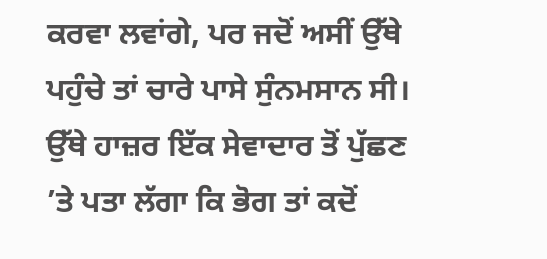ਕਰਵਾ ਲਵਾਂਗੇ, ਪਰ ਜਦੋਂ ਅਸੀਂ ਉੱਥੇ ਪਹੁੰਚੇ ਤਾਂ ਚਾਰੇ ਪਾਸੇ ਸੁੰਨਮਸਾਨ ਸੀ। ਉੱਥੇ ਹਾਜ਼ਰ ਇੱਕ ਸੇਵਾਦਾਰ ਤੋਂ ਪੁੱਛਣ ’ਤੇ ਪਤਾ ਲੱਗਾ ਕਿ ਭੋਗ ਤਾਂ ਕਦੋਂ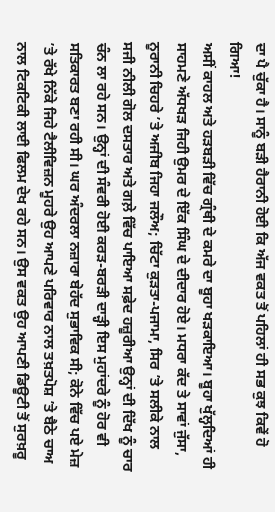ਦਾ ਪੈ ਚੁੱਕਾ ਹੈ। ਸਾਨੂੰ ਬੜੀ ਹੈਰਾਨੀ ਹੋਈ ਕਿ ਅੱਜ ਵਕਤ ਤੋਂ ਪਹਿਲਾਂ ਹੀ ਸਭ ਕੁਝ ਕਿਵੇਂ ਹੋ ਗਿਆ!
ਅਸੀਂ ਕਾਹਲ ਅਤੇ ਹੜਬੜੀ ਵਿੱਚ ਗ੍ਰੰਥੀ ਦੇ ਕਮਰੇ ਦਾ ਬੂਹਾ ਖੜਕਾਇਆ। ਬੂਹਾ ਖੁੱਲ੍ਹਦਿਆਂ ਹੀ ਸਾਹਮਣੇ ਅੱਧਖੜ ਜਿਹੀ ਉਮਰ ਦੇ ਇੱਕ ਸਿੰਘ ਦੇ ਦੀਦਾਰ ਹੋਏ। ਮਧਰਾ ਕੱਦ ਤੇ ਸਾਵਾਂ ਜੁੱਸਾ, ਨੂਰਾਨੀ ਚਿਹਰੇ ’ਤੇ ਅਜੀਬ ਜਿਹਾ ਜਲੌਅ; ਚਿੱਟਾ ਕੁੜਤਾ-ਪਜਾਮਾ, ਸਿਰ ’ਤੇ ਸਲੀਕੇ ਨਾਲ ਸਜੀ ਨੀਲੀ ਗੋਲ ਦਸਤਾਰ ਅਤੇ ਗਲ਼ੇ ਵਿੱਚ ਪਾਇਆ ਸਫ਼ੇਦ ਹਜ਼ੂਰੀਆ ਉਨ੍ਹਾਂ ਦੀ ਦਿੱਖ ਨੂੰ ਚਾਰ ਚੰਨ ਲਾ ਰਹੇ ਸਨ। ਉਨ੍ਹਾਂ ਦੀ ਸੰਵਰੀ ਹੋਈ ਕਰੜ-ਬਰੜੀ ਦਾੜ੍ਹੀ ਇਸ ਮੁਹਾਂਦਰੇ ਨੂੰ ਹੋਰ ਵੀ ਸਤਿਕਾਰਤ ਬਣਾ ਰਹੀ ਸੀ। ਘਰ ਅੰਦਰਲਾ ਨਜ਼ਾਰਾ ਬੇਹੱਦ ਸੁਭਾਵਿਕ ਸੀ; ਕੋਨੇ ਵਿੱਚ ਪਏ ਮੇਜ਼ ’ਤੇ ਰੱਖੇ ਨਿੱਕੇ ਜਿਹੇ ਟੈਲੀਵਿਜ਼ਨ ਮੂਹਰੇ ਉਹ ਆਪਣੇ ਪਰਿਵਾਰ ਨਾਲ ਤਖ਼ਤਪੋਸ਼ ’ਤੇ ਬੈਠੇ ਚਾਅ ਨਾਲ ਟਿਕਟਿਕੀ ਲਾਈ ਫਿਲਮ ਦੇਖ ਰਹੇ ਸਨ। ਉਸ ਵਕਤ ਉਹ ਆਪਣੀ ਡਿਊਟੀ ਤੋਂ ਸੁਰਖ਼ਰੂ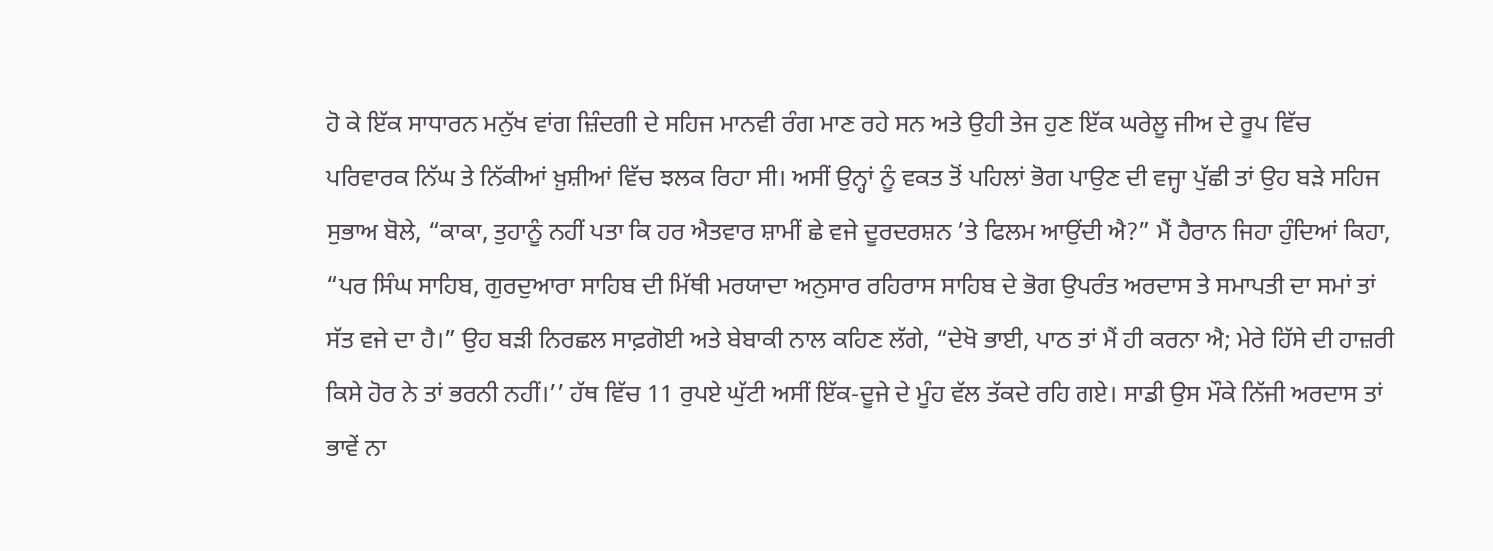ਹੋ ਕੇ ਇੱਕ ਸਾਧਾਰਨ ਮਨੁੱਖ ਵਾਂਗ ਜ਼ਿੰਦਗੀ ਦੇ ਸਹਿਜ ਮਾਨਵੀ ਰੰਗ ਮਾਣ ਰਹੇ ਸਨ ਅਤੇ ਉਹੀ ਤੇਜ ਹੁਣ ਇੱਕ ਘਰੇਲੂ ਜੀਅ ਦੇ ਰੂਪ ਵਿੱਚ ਪਰਿਵਾਰਕ ਨਿੱਘ ਤੇ ਨਿੱਕੀਆਂ ਖ਼ੁਸ਼ੀਆਂ ਵਿੱਚ ਝਲਕ ਰਿਹਾ ਸੀ। ਅਸੀਂ ਉਨ੍ਹਾਂ ਨੂੰ ਵਕਤ ਤੋਂ ਪਹਿਲਾਂ ਭੋਗ ਪਾਉਣ ਦੀ ਵਜ੍ਹਾ ਪੁੱਛੀ ਤਾਂ ਉਹ ਬੜੇ ਸਹਿਜ ਸੁਭਾਅ ਬੋਲੇ, “ਕਾਕਾ, ਤੁਹਾਨੂੰ ਨਹੀਂ ਪਤਾ ਕਿ ਹਰ ਐਤਵਾਰ ਸ਼ਾਮੀਂ ਛੇ ਵਜੇ ਦੂਰਦਰਸ਼ਨ ’ਤੇ ਫਿਲਮ ਆਉਂਦੀ ਐ?” ਮੈਂ ਹੈਰਾਨ ਜਿਹਾ ਹੁੰਦਿਆਂ ਕਿਹਾ, “ਪਰ ਸਿੰਘ ਸਾਹਿਬ, ਗੁਰਦੁਆਰਾ ਸਾਹਿਬ ਦੀ ਮਿੱਥੀ ਮਰਯਾਦਾ ਅਨੁਸਾਰ ਰਹਿਰਾਸ ਸਾਹਿਬ ਦੇ ਭੋਗ ਉਪਰੰਤ ਅਰਦਾਸ ਤੇ ਸਮਾਪਤੀ ਦਾ ਸਮਾਂ ਤਾਂ ਸੱਤ ਵਜੇ ਦਾ ਹੈ।” ਉਹ ਬੜੀ ਨਿਰਛਲ ਸਾਫ਼ਗੋਈ ਅਤੇ ਬੇਬਾਕੀ ਨਾਲ ਕਹਿਣ ਲੱਗੇ, “ਦੇਖੋ ਭਾਈ, ਪਾਠ ਤਾਂ ਮੈਂ ਹੀ ਕਰਨਾ ਐ; ਮੇਰੇ ਹਿੱਸੇ ਦੀ ਹਾਜ਼ਰੀ ਕਿਸੇ ਹੋਰ ਨੇ ਤਾਂ ਭਰਨੀ ਨਹੀਂ।’’ ਹੱਥ ਵਿੱਚ 11 ਰੁਪਏ ਘੁੱਟੀ ਅਸੀਂ ਇੱਕ-ਦੂਜੇ ਦੇ ਮੂੰਹ ਵੱਲ ਤੱਕਦੇ ਰਹਿ ਗਏ। ਸਾਡੀ ਉਸ ਮੌਕੇ ਨਿੱਜੀ ਅਰਦਾਸ ਤਾਂ ਭਾਵੇਂ ਨਾ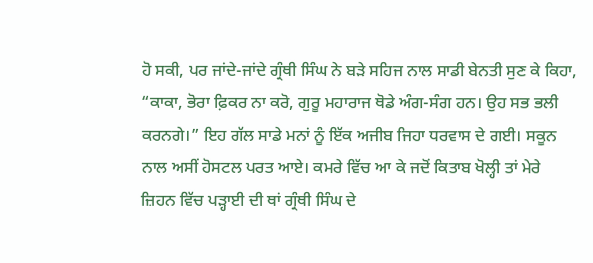ਹੋ ਸਕੀ, ਪਰ ਜਾਂਦੇ-ਜਾਂਦੇ ਗ੍ਰੰਥੀ ਸਿੰਘ ਨੇ ਬੜੇ ਸਹਿਜ ਨਾਲ ਸਾਡੀ ਬੇਨਤੀ ਸੁਣ ਕੇ ਕਿਹਾ, “ਕਾਕਾ, ਭੋਰਾ ਫ਼ਿਕਰ ਨਾ ਕਰੋ, ਗੁਰੂ ਮਹਾਰਾਜ ਥੋਡੇ ਅੰਗ-ਸੰਗ ਹਨ। ਉਹ ਸਭ ਭਲੀ ਕਰਨਗੇ।” ਇਹ ਗੱਲ ਸਾਡੇ ਮਨਾਂ ਨੂੰ ਇੱਕ ਅਜੀਬ ਜਿਹਾ ਧਰਵਾਸ ਦੇ ਗਈ। ਸਕੂਨ ਨਾਲ ਅਸੀਂ ਹੋਸਟਲ ਪਰਤ ਆਏ। ਕਮਰੇ ਵਿੱਚ ਆ ਕੇ ਜਦੋਂ ਕਿਤਾਬ ਖੋਲ੍ਹੀ ਤਾਂ ਮੇਰੇ ਜ਼ਿਹਨ ਵਿੱਚ ਪੜ੍ਹਾਈ ਦੀ ਥਾਂ ਗ੍ਰੰਥੀ ਸਿੰਘ ਦੇ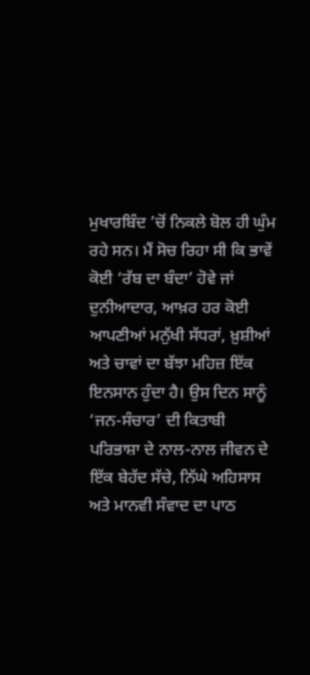ਮੁਖਾਰਬਿੰਦ ’ਚੋਂ ਨਿਕਲੇ ਬੋਲ ਹੀ ਘੁੰਮ ਰਹੇ ਸਨ। ਮੈਂ ਸੋਚ ਰਿਹਾ ਸੀ ਕਿ ਭਾਵੇਂ ਕੋਈ ‘ਰੱਬ ਦਾ ਬੰਦਾ’ ਹੋਵੇ ਜਾਂ ਦੁਨੀਆਦਾਰ, ਆਖ਼ਰ ਹਰ ਕੋਈ ਆਪਣੀਆਂ ਮਨੁੱਖੀ ਸੱਧਰਾਂ, ਖ਼ੁਸ਼ੀਆਂ ਅਤੇ ਚਾਵਾਂ ਦਾ ਬੱਝਾ ਮਹਿਜ਼ ਇੱਕ ਇਨਸਾਨ ਹੁੰਦਾ ਹੈ। ਉਸ ਦਿਨ ਸਾਨੂੰ ‘ਜਨ-ਸੰਚਾਰ’ ਦੀ ਕਿਤਾਬੀ ਪਰਿਭਾਸ਼ਾ ਦੇ ਨਾਲ-ਨਾਲ ਜੀਵਨ ਦੇ ਇੱਕ ਬੇਹੱਦ ਸੱਚੇ, ਨਿੱਘੇ ਅਹਿਸਾਸ ਅਤੇ ਮਾਨਵੀ ਸੰਵਾਦ ਦਾ ਪਾਠ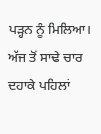ਪੜ੍ਹਨ ਨੂੰ ਮਿਲਿਆ। ਅੱਜ ਤੋਂ ਸਾਢੇ ਚਾਰ ਦਹਾਕੇ ਪਹਿਲਾਂ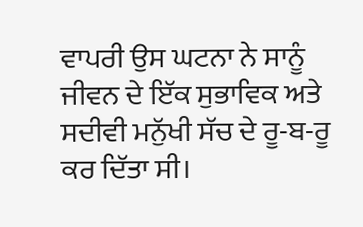ਵਾਪਰੀ ਉਸ ਘਟਨਾ ਨੇ ਸਾਨੂੰ ਜੀਵਨ ਦੇ ਇੱਕ ਸੁਭਾਵਿਕ ਅਤੇ ਸਦੀਵੀ ਮਨੁੱਖੀ ਸੱਚ ਦੇ ਰੂ-ਬ-ਰੂ ਕਰ ਦਿੱਤਾ ਸੀ।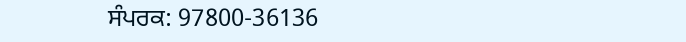ਸੰਪਰਕ: 97800-36136